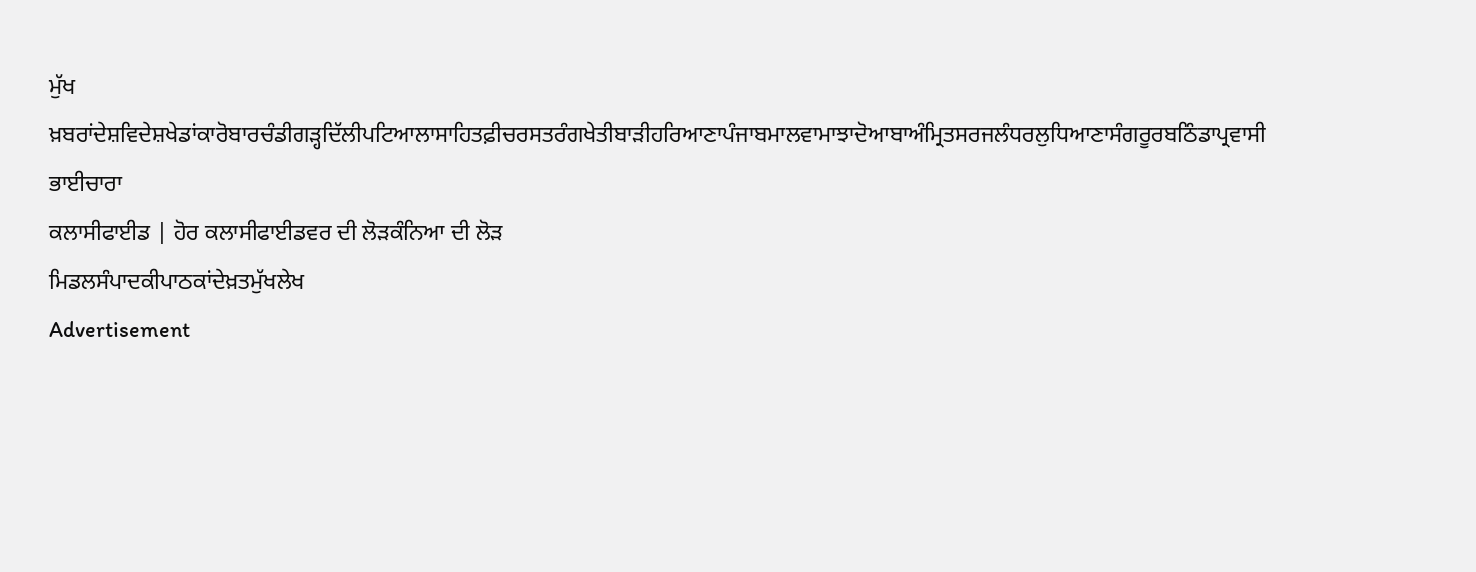ਮੁੱਖ ਖ਼ਬਰਾਂਦੇਸ਼ਵਿਦੇਸ਼ਖੇਡਾਂਕਾਰੋਬਾਰਚੰਡੀਗੜ੍ਹਦਿੱਲੀਪਟਿਆਲਾਸਾਹਿਤਫ਼ੀਚਰਸਤਰੰਗਖੇਤੀਬਾੜੀਹਰਿਆਣਾਪੰਜਾਬਮਾਲਵਾਮਾਝਾਦੋਆਬਾਅੰਮ੍ਰਿਤਸਰਜਲੰਧਰਲੁਧਿਆਣਾਸੰਗਰੂਰਬਠਿੰਡਾਪ੍ਰਵਾਸੀ ਭਾਈਚਾਰਾ
ਕਲਾਸੀਫਾਈਡ | ਹੋਰ ਕਲਾਸੀਫਾਈਡਵਰ ਦੀ ਲੋੜਕੰਨਿਆ ਦੀ ਲੋੜ
ਮਿਡਲਸੰਪਾਦਕੀਪਾਠਕਾਂਦੇਖ਼ਤਮੁੱਖਲੇਖ
Advertisement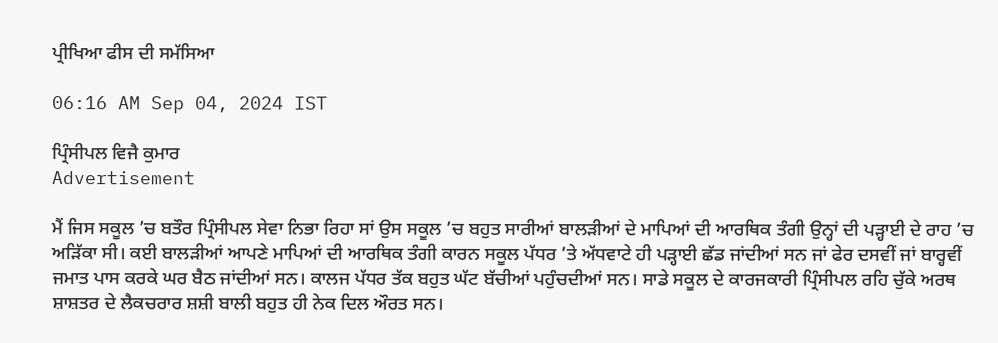ਪ੍ਰੀਖਿਆ ਫੀਸ ਦੀ ਸਮੱਸਿਆ

06:16 AM Sep 04, 2024 IST

ਪ੍ਰਿੰਸੀਪਲ ਵਿਜੈ ਕੁਮਾਰ
Advertisement

ਮੈਂ ਜਿਸ ਸਕੂਲ ’ਚ ਬਤੌਰ ਪ੍ਰਿੰਸੀਪਲ ਸੇਵਾ ਨਿਭਾ ਰਿਹਾ ਸਾਂ ਉਸ ਸਕੂਲ ’ਚ ਬਹੁਤ ਸਾਰੀਆਂ ਬਾਲੜੀਆਂ ਦੇ ਮਾਪਿਆਂ ਦੀ ਆਰਥਿਕ ਤੰਗੀ ਉਨ੍ਹਾਂ ਦੀ ਪੜ੍ਹਾਈ ਦੇ ਰਾਹ ’ਚ ਅੜਿੱਕਾ ਸੀ। ਕਈ ਬਾਲੜੀਆਂ ਆਪਣੇ ਮਾਪਿਆਂ ਦੀ ਆਰਥਿਕ ਤੰਗੀ ਕਾਰਨ ਸਕੂਲ ਪੱਧਰ ’ਤੇ ਅੱਧਵਾਟੇ ਹੀ ਪੜ੍ਹਾਈ ਛੱਡ ਜਾਂਦੀਆਂ ਸਨ ਜਾਂ ਫੇਰ ਦਸਵੀਂ ਜਾਂ ਬਾਰ੍ਹਵੀਂ ਜਮਾਤ ਪਾਸ ਕਰਕੇ ਘਰ ਬੈਠ ਜਾਂਦੀਆਂ ਸਨ। ਕਾਲਜ ਪੱਧਰ ਤੱਕ ਬਹੁਤ ਘੱਟ ਬੱਚੀਆਂ ਪਹੁੰਚਦੀਆਂ ਸਨ। ਸਾਡੇ ਸਕੂਲ ਦੇ ਕਾਰਜਕਾਰੀ ਪ੍ਰਿੰਸੀਪਲ ਰਹਿ ਚੁੱਕੇ ਅਰਥ ਸ਼ਾਸ਼ਤਰ ਦੇ ਲੈਕਚਰਾਰ ਸ਼ਸ਼ੀ ਬਾਲੀ ਬਹੁਤ ਹੀ ਨੇਕ ਦਿਲ ਔਰਤ ਸਨ।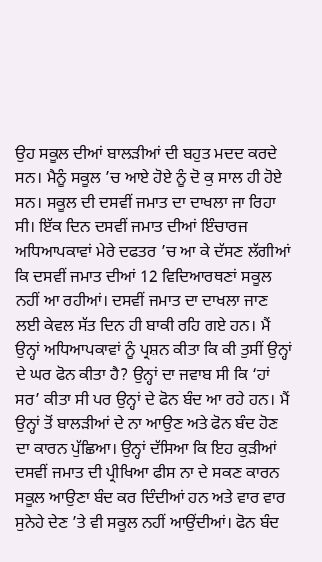ਉਹ ਸਕੂਲ ਦੀਆਂ ਬਾਲੜੀਆਂ ਦੀ ਬਹੁਤ ਮਦਦ ਕਰਦੇ ਸਨ। ਮੈਨੂੰ ਸਕੂਲ ’ਚ ਆਏ ਹੋਏ ਨੂੰ ਦੋ ਕੁ ਸਾਲ ਹੀ ਹੋਏ ਸਨ। ਸਕੂਲ ਦੀ ਦਸਵੀਂ ਜਮਾਤ ਦਾ ਦਾਖਲਾ ਜਾ ਰਿਹਾ ਸੀ। ਇੱਕ ਦਿਨ ਦਸਵੀਂ ਜਮਾਤ ਦੀਆਂ ਇੰਚਾਰਜ ਅਧਿਆਪਕਾਵਾਂ ਮੇਰੇ ਦਫਤਰ ’ਚ ਆ ਕੇ ਦੱਸਣ ਲੱਗੀਆਂ ਕਿ ਦਸਵੀਂ ਜਮਾਤ ਦੀਆਂ 12 ਵਿਦਿਆਰਥਣਾਂ ਸਕੂਲ ਨਹੀਂ ਆ ਰਹੀਆਂ। ਦਸਵੀਂ ਜਮਾਤ ਦਾ ਦਾਖਲਾ ਜਾਣ ਲਈ ਕੇਵਲ ਸੱਤ ਦਿਨ ਹੀ ਬਾਕੀ ਰਹਿ ਗਏ ਹਨ। ਮੈਂ ਉਨ੍ਹਾਂ ਅਧਿਆਪਕਾਵਾਂ ਨੂੰ ਪ੍ਰਸ਼ਨ ਕੀਤਾ ਕਿ ਕੀ ਤੁਸੀਂ ਉਨ੍ਹਾਂ ਦੇ ਘਰ ਫੋਨ ਕੀਤਾ ਹੈ? ਉਨ੍ਹਾਂ ਦਾ ਜਵਾਬ ਸੀ ਕਿ ‘ਹਾਂ ਸਰ’ ਕੀਤਾ ਸੀ ਪਰ ਉਨ੍ਹਾਂ ਦੇ ਫੋਨ ਬੰਦ ਆ ਰਹੇ ਹਨ। ਮੈਂ ਉਨ੍ਹਾਂ ਤੋਂ ਬਾਲੜੀਆਂ ਦੇ ਨਾ ਆਉਣ ਅਤੇ ਫੋਨ ਬੰਦ ਹੋਣ ਦਾ ਕਾਰਨ ਪੁੱਛਿਆ। ਉਨ੍ਹਾਂ ਦੱਸਿਆ ਕਿ ਇਹ ਕੁੜੀਆਂ ਦਸਵੀਂ ਜਮਾਤ ਦੀ ਪ੍ਰੀਖਿਆ ਫੀਸ ਨਾ ਦੇ ਸਕਣ ਕਾਰਨ ਸਕੂਲ ਆਉਣਾ ਬੰਦ ਕਰ ਦਿੰਦੀਆਂ ਹਨ ਅਤੇ ਵਾਰ ਵਾਰ ਸੁਨੇਹੇ ਦੇਣ ’ਤੇ ਵੀ ਸਕੂਲ ਨਹੀਂ ਆਉਂਦੀਆਂ। ਫੋਨ ਬੰਦ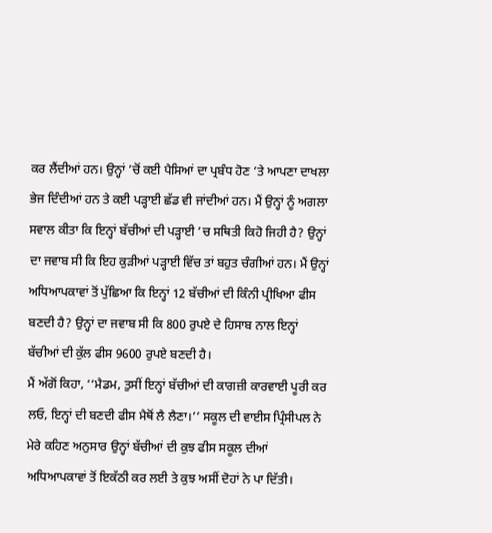ਕਰ ਲੈਂਦੀਆਂ ਹਨ। ਉਨ੍ਹਾਂ ’ਚੋਂ ਕਈ ਪੈਸਿਆਂ ਦਾ ਪ੍ਰਬੰਧ ਹੋਣ ’ਤੇ ਆਪਣਾ ਦਾਖਲਾ ਭੇਜ ਦਿੰਦੀਆਂ ਹਨ ਤੇ ਕਈ ਪੜ੍ਹਾਈ ਛੱਡ ਵੀ ਜਾਂਦੀਆਂ ਹਨ। ਮੈਂ ਉਨ੍ਹਾਂ ਨੂੰ ਅਗਲਾ ਸਵਾਲ ਕੀਤਾ ਕਿ ਇਨ੍ਹਾਂ ਬੱਚੀਆਂ ਦੀ ਪੜ੍ਹਾਈ ’ਚ ਸਥਿਤੀ ਕਿਹੋ ਜਿਹੀ ਹੈ? ਉਨ੍ਹਾਂ ਦਾ ਜਵਾਬ ਸੀ ਕਿ ਇਹ ਕੁੜੀਆਂ ਪੜ੍ਹਾਈ ਵਿੱਚ ਤਾਂ ਬਹੁਤ ਚੰਗੀਆਂ ਹਨ। ਮੈਂ ਉਨ੍ਹਾਂ ਅਧਿਆਪਕਾਵਾਂ ਤੋਂ ਪੁੱਛਿਆ ਕਿ ਇਨ੍ਹਾਂ 12 ਬੱਚੀਆਂ ਦੀ ਕਿੰਨੀ ਪ੍ਰੀਖਿਆ ਫੀਸ ਬਣਦੀ ਹੈ? ਉਨ੍ਹਾਂ ਦਾ ਜਵਾਬ ਸੀ ਕਿ 800 ਰੁਪਏ ਦੇ ਹਿਸਾਬ ਨਾਲ ਇਨ੍ਹਾਂ ਬੱਚੀਆਂ ਦੀ ਕੁੱਲ ਫੀਸ 9600 ਰੁਪਏ ਬਣਦੀ ਹੈ।
ਮੈਂ ਅੱਗੋਂ ਕਿਹਾ, ‘‘ਮੈਡਮ, ਤੁਸੀਂ ਇਨ੍ਹਾਂ ਬੱਚੀਆਂ ਦੀ ਕਾਗਜ਼ੀ ਕਾਰਵਾਈ ਪੂਰੀ ਕਰ ਲਓ, ਇਨ੍ਹਾਂ ਦੀ ਬਣਦੀ ਫੀਸ ਮੈਥੋਂ ਲੈ ਲੈਣਾ।’’ ਸਕੂਲ ਦੀ ਵਾਈਸ ਪ੍ਰਿੰਸੀਪਲ ਨੇ ਮੇਰੇ ਕਹਿਣ ਅਨੁਸਾਰ ਉਨ੍ਹਾਂ ਬੱਚੀਆਂ ਦੀ ਕੁਝ ਫੀਸ ਸਕੂਲ ਦੀਆਂ ਅਧਿਆਪਕਾਵਾਂ ਤੋਂ ਇਕੱਠੀ ਕਰ ਲਈ ਤੇ ਕੁਝ ਅਸੀਂ ਦੋਹਾਂ ਨੇ ਪਾ ਦਿੱਤੀ।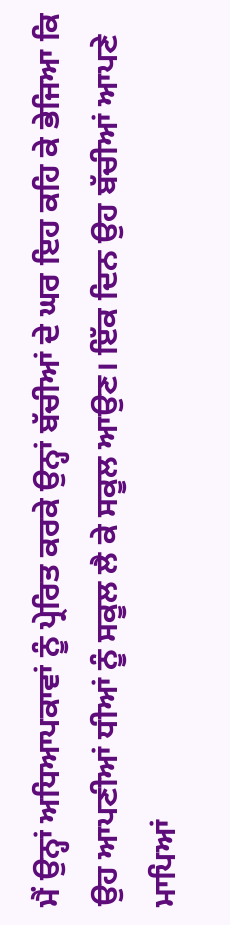ਮੈਂ ਉਨ੍ਹਾਂ ਅਧਿਆਪਕਾਵਾਂ ਨੂੰ ਪ੍ਰੇਰਿਤ ਕਰਕੇ ਉਨ੍ਹਾਂ ਬੱਚੀਆਂ ਦੇ ਘਰ ਇਹ ਕਹਿ ਕੇ ਭੇਜਿਆ ਕਿ ਉਹ ਆਪਣੀਆਂ ਧੀਆਂ ਨੂੰ ਸਕੂਲ ਲੈ ਕੇ ਸਕੂਲ ਆਉਣ। ਇੱਕ ਦਿਨ ਉਹ ਬੱਚੀਆਂ ਆਪਣੇ ਮਾਪਿਆਂ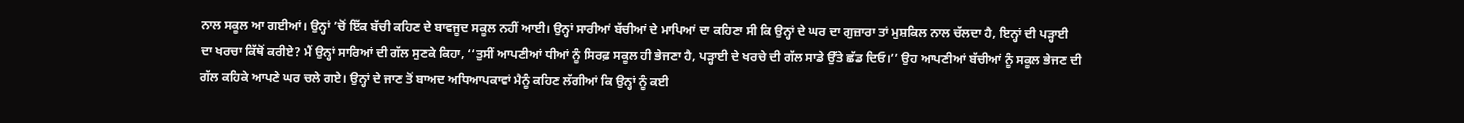ਨਾਲ ਸਕੂਲ ਆ ਗਈਆਂ। ਉਨ੍ਹਾਂ ’ਚੋਂ ਇੱਕ ਬੱਚੀ ਕਹਿਣ ਦੇ ਬਾਵਜੂਦ ਸਕੂਲ ਨਹੀਂ ਆਈ। ਉਨ੍ਹਾਂ ਸਾਰੀਆਂ ਬੱਚੀਆਂ ਦੇ ਮਾਪਿਆਂ ਦਾ ਕਹਿਣਾ ਸੀ ਕਿ ਉਨ੍ਹਾਂ ਦੇ ਘਰ ਦਾ ਗੁਜ਼ਾਰਾ ਤਾਂ ਮੁਸ਼ਕਿਲ ਨਾਲ ਚੱਲਦਾ ਹੈ, ਇਨ੍ਹਾਂ ਦੀ ਪੜ੍ਹਾਈ ਦਾ ਖਰਚਾ ਕਿੱਥੋਂ ਕਰੀਏ? ਮੈਂ ਉਨ੍ਹਾਂ ਸਾਰਿਆਂ ਦੀ ਗੱਲ ਸੁਣਕੇ ਕਿਹਾ, ‘‘ਤੁਸੀਂ ਆਪਣੀਆਂ ਧੀਆਂ ਨੂੰ ਸਿਰਫ਼ ਸਕੂਲ ਹੀ ਭੇਜਣਾ ਹੈ, ਪੜ੍ਹਾਈ ਦੇ ਖਰਚੇ ਦੀ ਗੱਲ ਸਾਡੇ ਉੱਤੇ ਛੱਡ ਦਿਓ।’’ ਉਹ ਆਪਣੀਆਂ ਬੱਚੀਆਂ ਨੂੰ ਸਕੂਲ ਭੇਜਣ ਦੀ ਗੱਲ ਕਹਿਕੇ ਆਪਣੇ ਘਰ ਚਲੇ ਗਏ। ਉਨ੍ਹਾਂ ਦੇ ਜਾਣ ਤੋਂ ਬਾਅਦ ਅਧਿਆਪਕਾਵਾਂ ਮੈਨੂੰ ਕਹਿਣ ਲੱਗੀਆਂ ਕਿ ਉਨ੍ਹਾਂ ਨੂੰ ਕਈ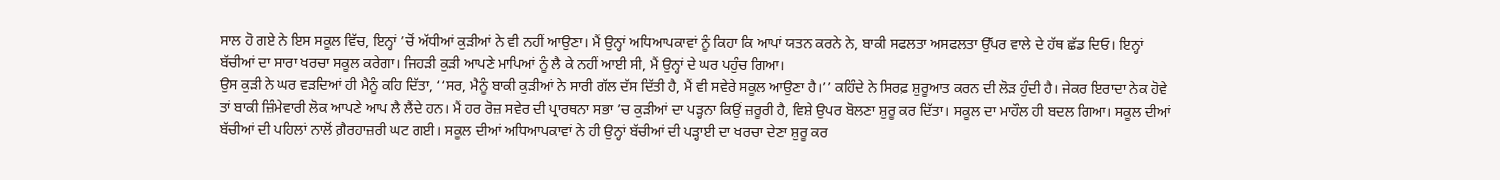ਸਾਲ ਹੋ ਗਏ ਨੇ ਇਸ ਸਕੂਲ ਵਿੱਚ, ਇਨ੍ਹਾਂ ’ਚੋਂ ਅੱਧੀਆਂ ਕੁੜੀਆਂ ਨੇ ਵੀ ਨਹੀਂ ਆਉਣਾ। ਮੈਂ ਉਨ੍ਹਾਂ ਅਧਿਆਪਕਾਵਾਂ ਨੂੰ ਕਿਹਾ ਕਿ ਆਪਾਂ ਯਤਨ ਕਰਨੇ ਨੇ, ਬਾਕੀ ਸਫਲਤਾ ਅਸਫਲਤਾ ਉੱਪਰ ਵਾਲੇ ਦੇ ਹੱਥ ਛੱਡ ਦਿਓ। ਇਨ੍ਹਾਂ ਬੱਚੀਆਂ ਦਾ ਸਾਰਾ ਖਰਚਾ ਸਕੂਲ ਕਰੇਗਾ। ਜਿਹੜੀ ਕੁੜੀ ਆਪਣੇ ਮਾਪਿਆਂ ਨੂੰ ਲੈ ਕੇ ਨਹੀਂ ਆਈ ਸੀ, ਮੈਂ ਉਨ੍ਹਾਂ ਦੇ ਘਰ ਪਹੁੰਚ ਗਿਆ।
ਉਸ ਕੁੜੀ ਨੇ ਘਰ ਵੜਦਿਆਂ ਹੀ ਮੈਨੂੰ ਕਹਿ ਦਿੱਤਾ, ‘‘ਸਰ, ਮੈਨੂੰ ਬਾਕੀ ਕੁੜੀਆਂ ਨੇ ਸਾਰੀ ਗੱਲ ਦੱਸ ਦਿੱਤੀ ਹੈ, ਮੈਂ ਵੀ ਸਵੇਰੇ ਸਕੂਲ ਆਉਣਾ ਹੈ।’’ ਕਹਿੰਦੇ ਨੇ ਸਿਰਫ਼ ਸ਼ੁਰੂਆਤ ਕਰਨ ਦੀ ਲੋੜ ਹੁੰਦੀ ਹੈ। ਜੇਕਰ ਇਰਾਦਾ ਨੇਕ ਹੋਵੇ ਤਾਂ ਬਾਕੀ ਜ਼ਿੰਮੇਵਾਰੀ ਲੋਕ ਆਪਣੇ ਆਪ ਲੈ ਲੈਂਦੇ ਹਨ। ਮੈਂ ਹਰ ਰੋਜ਼ ਸਵੇਰ ਦੀ ਪ੍ਰਾਰਥਨਾ ਸਭਾ ’ਚ ਕੁੜੀਆਂ ਦਾ ਪੜ੍ਹਨਾ ਕਿਉਂ ਜ਼ਰੂਰੀ ਹੈ, ਵਿਸ਼ੇ ਉਪਰ ਬੋਲਣਾ ਸ਼ੁਰੂ ਕਰ ਦਿੱਤਾ। ਸਕੂਲ ਦਾ ਮਾਹੌਲ ਹੀ ਬਦਲ ਗਿਆ। ਸਕੂਲ ਦੀਆਂ ਬੱਚੀਆਂ ਦੀ ਪਹਿਲਾਂ ਨਾਲੋਂ ਗ਼ੈਰਹਾਜ਼ਰੀ ਘਟ ਗਈ। ਸਕੂਲ ਦੀਆਂ ਅਧਿਆਪਕਾਵਾਂ ਨੇ ਹੀ ਉਨ੍ਹਾਂ ਬੱਚੀਆਂ ਦੀ ਪੜ੍ਹਾਈ ਦਾ ਖਰਚਾ ਦੇਣਾ ਸ਼ੁਰੂ ਕਰ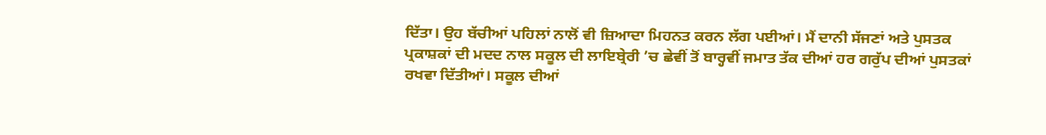ਦਿੱਤਾ। ਉਹ ਬੱਚੀਆਂ ਪਹਿਲਾਂ ਨਾਲੋਂ ਵੀ ਜ਼ਿਆਦਾ ਮਿਹਨਤ ਕਰਨ ਲੱਗ ਪਈਆਂ। ਮੈਂ ਦਾਨੀ ਸੱਜਣਾਂ ਅਤੇ ਪੁਸਤਕ ਪ੍ਰਕਾਸ਼ਕਾਂ ਦੀ ਮਦਦ ਨਾਲ ਸਕੂਲ ਦੀ ਲਾਇਬ੍ਰੇਰੀ ’ਚ ਛੇਵੀਂ ਤੋਂ ਬਾਰ੍ਹਵੀਂ ਜਮਾਤ ਤੱਕ ਦੀਆਂ ਹਰ ਗਰੁੱਪ ਦੀਆਂ ਪੁਸਤਕਾਂ ਰਖਵਾ ਦਿੱਤੀਆਂ। ਸਕੂਲ ਦੀਆਂ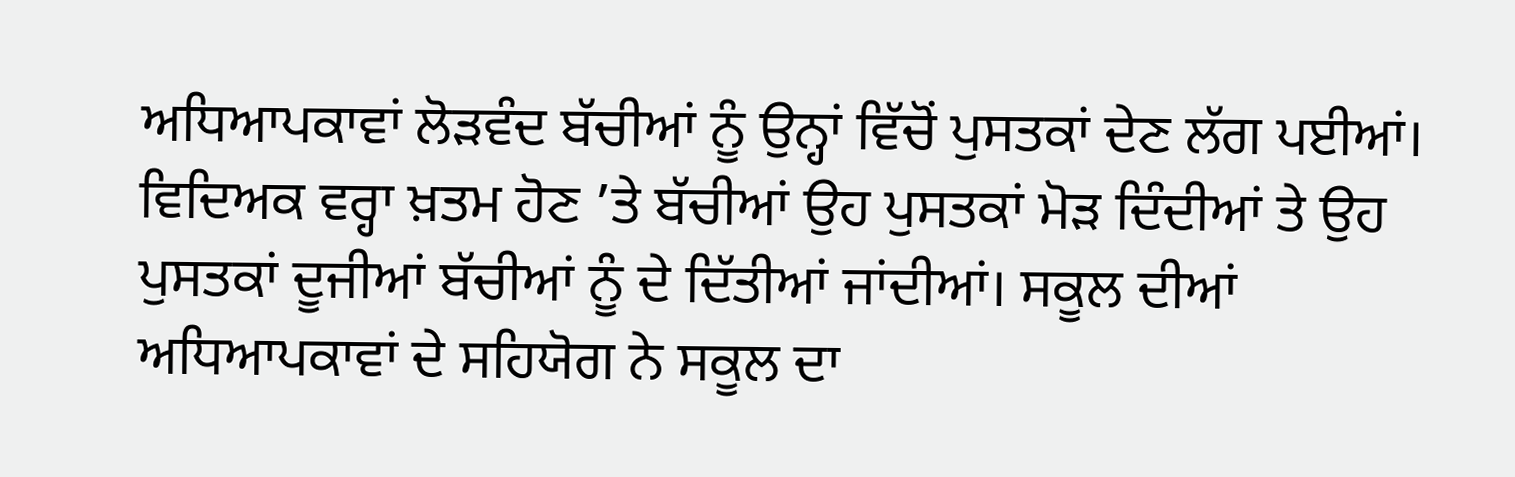ਅਧਿਆਪਕਾਵਾਂ ਲੋੜਵੰਦ ਬੱਚੀਆਂ ਨੂੰ ਉਨ੍ਹਾਂ ਵਿੱਚੋਂ ਪੁਸਤਕਾਂ ਦੇਣ ਲੱਗ ਪਈਆਂ।
ਵਿਦਿਅਕ ਵਰ੍ਹਾ ਖ਼ਤਮ ਹੋਣ ’ਤੇ ਬੱਚੀਆਂ ਉਹ ਪੁਸਤਕਾਂ ਮੋੜ ਦਿੰਦੀਆਂ ਤੇ ਉਹ ਪੁਸਤਕਾਂ ਦੂਜੀਆਂ ਬੱਚੀਆਂ ਨੂੰ ਦੇ ਦਿੱਤੀਆਂ ਜਾਂਦੀਆਂ। ਸਕੂਲ ਦੀਆਂ ਅਧਿਆਪਕਾਵਾਂ ਦੇ ਸਹਿਯੋਗ ਨੇ ਸਕੂਲ ਦਾ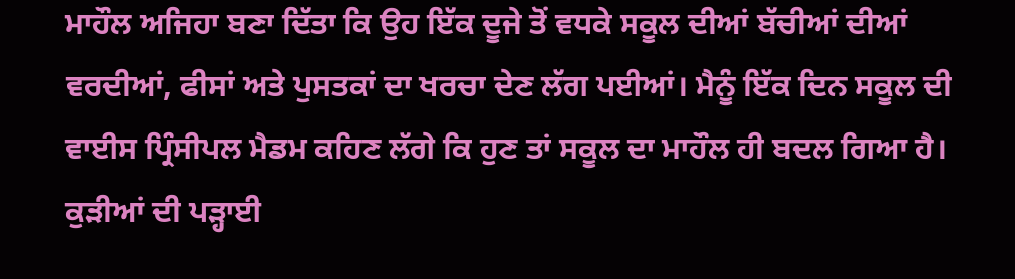ਮਾਹੌਲ ਅਜਿਹਾ ਬਣਾ ਦਿੱਤਾ ਕਿ ਉਹ ਇੱਕ ਦੂਜੇ ਤੋਂ ਵਧਕੇ ਸਕੂਲ ਦੀਆਂ ਬੱਚੀਆਂ ਦੀਆਂ ਵਰਦੀਆਂ, ਫੀਸਾਂ ਅਤੇ ਪੁਸਤਕਾਂ ਦਾ ਖਰਚਾ ਦੇਣ ਲੱਗ ਪਈਆਂ। ਮੈਨੂੰ ਇੱਕ ਦਿਨ ਸਕੂਲ ਦੀ ਵਾਈਸ ਪ੍ਰਿੰਸੀਪਲ ਮੈਡਮ ਕਹਿਣ ਲੱਗੇ ਕਿ ਹੁਣ ਤਾਂ ਸਕੂਲ ਦਾ ਮਾਹੌਲ ਹੀ ਬਦਲ ਗਿਆ ਹੈ। ਕੁੜੀਆਂ ਦੀ ਪੜ੍ਹਾਈ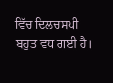ਵਿੱਚ ਦਿਲਚਸਪੀ ਬਹੁਤ ਵਧ ਗਈ ਹੈ।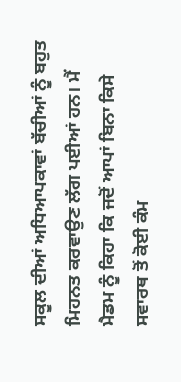ਸਕੂਲ ਦੀਆਂ ਅਧਿਆਪਕਾਵਾਂ ਬੱਚੀਆਂ ਨੂੰ ਬਹੁਤ ਮਿਹਨਤ ਕਰਵਾਉਣ ਲੱਗ ਪਈਆਂ ਹਨ। ਮੈਂ ਮੈਡਮ ਨੂੰ ਕਿਹਾ ਕਿ ਜਦੋਂ ਆਪਾਂ ਬਿਨਾ ਕਿਸੇ ਸਵਾਰਥ ਤੋਂ ਕੋਈ ਕੰਮ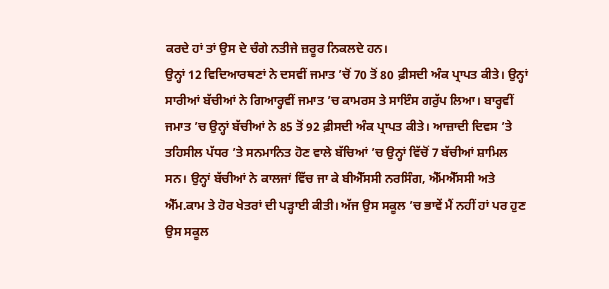ਕਰਦੇ ਹਾਂ ਤਾਂ ਉਸ ਦੇ ਚੰਗੇ ਨਤੀਜੇ ਜ਼ਰੂਰ ਨਿਕਲਦੇ ਹਨ।
ਉਨ੍ਹਾਂ 12 ਵਿਦਿਆਰਥਣਾਂ ਨੇ ਦਸਵੀਂ ਜਮਾਤ ’ਚੋਂ 70 ਤੋਂ 80 ਫ਼ੀਸਦੀ ਅੰਕ ਪ੍ਰਾਪਤ ਕੀਤੇ। ਉਨ੍ਹਾਂ ਸਾਰੀਆਂ ਬੱਚੀਆਂ ਨੇ ਗਿਆਰ੍ਹਵੀਂ ਜਮਾਤ ’ਚ ਕਾਮਰਸ ਤੇ ਸਾਇੰਸ ਗਰੁੱਪ ਲਿਆ। ਬਾਰ੍ਹਵੀਂ ਜਮਾਤ ’ਚ ਉਨ੍ਹਾਂ ਬੱਚੀਆਂ ਨੇ 85 ਤੋਂ 92 ਫ਼ੀਸਦੀ ਅੰਕ ਪ੍ਰਾਪਤ ਕੀਤੇ। ਆਜ਼ਾਦੀ ਦਿਵਸ ’ਤੇ ਤਹਿਸੀਲ ਪੱਧਰ ’ਤੇ ਸਨਮਾਨਿਤ ਹੋਣ ਵਾਲੇ ਬੱਚਿਆਂ ’ਚ ਉਨ੍ਹਾਂ ਵਿੱਚੋਂ 7 ਬੱਚੀਆਂ ਸ਼ਾਮਿਲ ਸਨ। ਉਨ੍ਹਾਂ ਬੱਚੀਆਂ ਨੇ ਕਾਲਜਾਂ ਵਿੱਚ ਜਾ ਕੇ ਬੀਐੱਸਸੀ ਨਰਸਿੰਗ, ਐੱਮਐੱਸਸੀ ਅਤੇ ਐੱਮ.ਕਾਮ ਤੇ ਹੋਰ ਖੇਤਰਾਂ ਦੀ ਪੜ੍ਹਾਈ ਕੀਤੀ। ਅੱਜ ਉਸ ਸਕੂਲ ’ਚ ਭਾਵੇਂ ਮੈਂ ਨਹੀਂ ਹਾਂ ਪਰ ਹੁਣ ਉਸ ਸਕੂਲ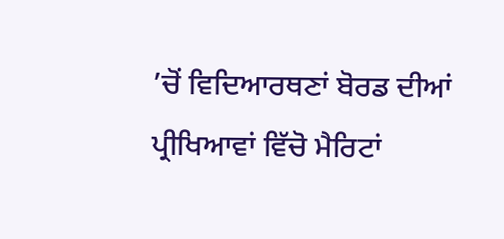’ਚੋਂ ਵਿਦਿਆਰਥਣਾਂ ਬੋਰਡ ਦੀਆਂ ਪ੍ਰੀਖਿਆਵਾਂ ਵਿੱਚੋ ਮੈਰਿਟਾਂ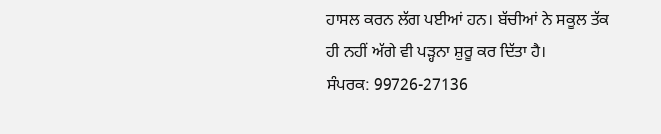ਹਾਸਲ ਕਰਨ ਲੱਗ ਪਈਆਂ ਹਨ। ਬੱਚੀਆਂ ਨੇ ਸਕੂਲ ਤੱਕ ਹੀ ਨਹੀਂ ਅੱਗੇ ਵੀ ਪੜ੍ਹਨਾ ਸ਼ੁਰੂ ਕਰ ਦਿੱਤਾ ਹੈ।
ਸੰਪਰਕ: 99726-27136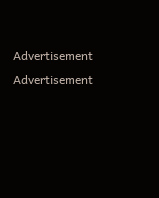Advertisement
Advertisement